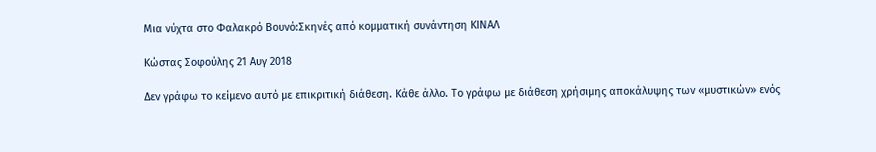Μια νύχτα στο Φαλακρό Βουνό:Σκηνές από κομματική συνάντηση ΚΙΝΑΛ

Κώστας Σοφούλης 21 Αυγ 2018

Δεν γράφω το κείμενο αυτό με επικριτική διάθεση. Κάθε άλλο. Το γράφω με διάθεση χρήσιμης αποκάλυψης των «μυστικών» ενός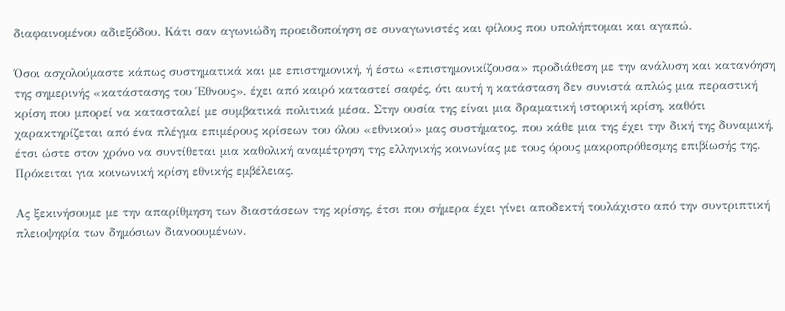διαφαινομένου αδιεξόδου. Κάτι σαν αγωνιώδη προειδοποίηση σε συναγωνιστές και φίλους που υπολήπτομαι και αγαπώ.

Όσοι ασχολούμαστε κάπως συστηματικά και με επιστημονική, ή έστω «επιστημονικίζουσα» προδιάθεση με την ανάλυση και κατανόηση της σημερινής «κατάστασης του Έθνους», έχει από καιρό καταστεί σαφές, ότι αυτή η κατάσταση δεν συνιστά απλώς μια περαστική κρίση που μπορεί να κατασταλεί με συμβατικά πολιτικά μέσα. Στην ουσία της είναι μια δραματική ιστορική κρίση, καθότι χαρακτηρίζεται από ένα πλέγμα επιμέρους κρίσεων του όλου «εθνικού» μας συστήματος, που κάθε μια της έχει την δική της δυναμική, έτσι ώστε στον χρόνο να συντίθεται μια καθολική αναμέτρηση της ελληνικής κοινωνίας με τους όρους μακροπρόθεσμης επιβίωσής της. Πρόκειται για κοινωνική κρίση εθνικής εμβέλειας.

Ας ξεκινήσουμε με την απαρίθμηση των διαστάσεων της κρίσης, έτσι που σήμερα έχει γίνει αποδεκτή τουλάχιστο από την συντριπτική πλειοψηφία των δημόσιων διανοουμένων.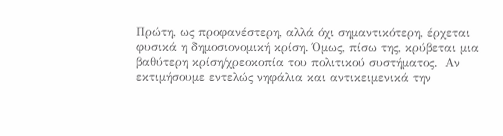Πρώτη, ως προφανέστερη, αλλά όχι σημαντικότερη, έρχεται φυσικά η δημοσιονομική κρίση. Όμως, πίσω της, κρύβεται μια βαθύτερη κρίση/χρεοκοπία του πολιτικού συστήματος.  Αν εκτιμήσουμε εντελώς νηφάλια και αντικειμενικά την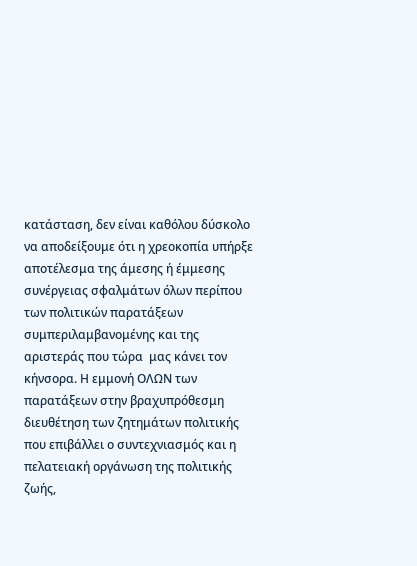κατάσταση, δεν είναι καθόλου δύσκολο  να αποδείξουμε ότι η χρεοκοπία υπήρξε αποτέλεσμα της άμεσης ή έμμεσης συνέργειας σφαλμάτων όλων περίπου των πολιτικών παρατάξεων συμπεριλαμβανομένης και της αριστεράς που τώρα  μας κάνει τον κήνσορα. Η εμμονή ΟΛΩΝ των παρατάξεων στην βραχυπρόθεσμη διευθέτηση των ζητημάτων πολιτικής που επιβάλλει ο συντεχνιασμός και η πελατειακή οργάνωση της πολιτικής ζωής,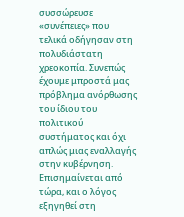συσσώρευσε «συνέπειες» που τελικά οδήγησαν στη πολυδιάστατη χρεοκοπία. Συνεπώς έχουμε μπροστά μας πρόβλημα ανόρθωσης του ίδιου του πολιτικού συστήματος και όχι απλώς μιας εναλλαγής στην κυβέρνηση. Επισημαίνεται από τώρα, και ο λόγος εξηγηθεί στη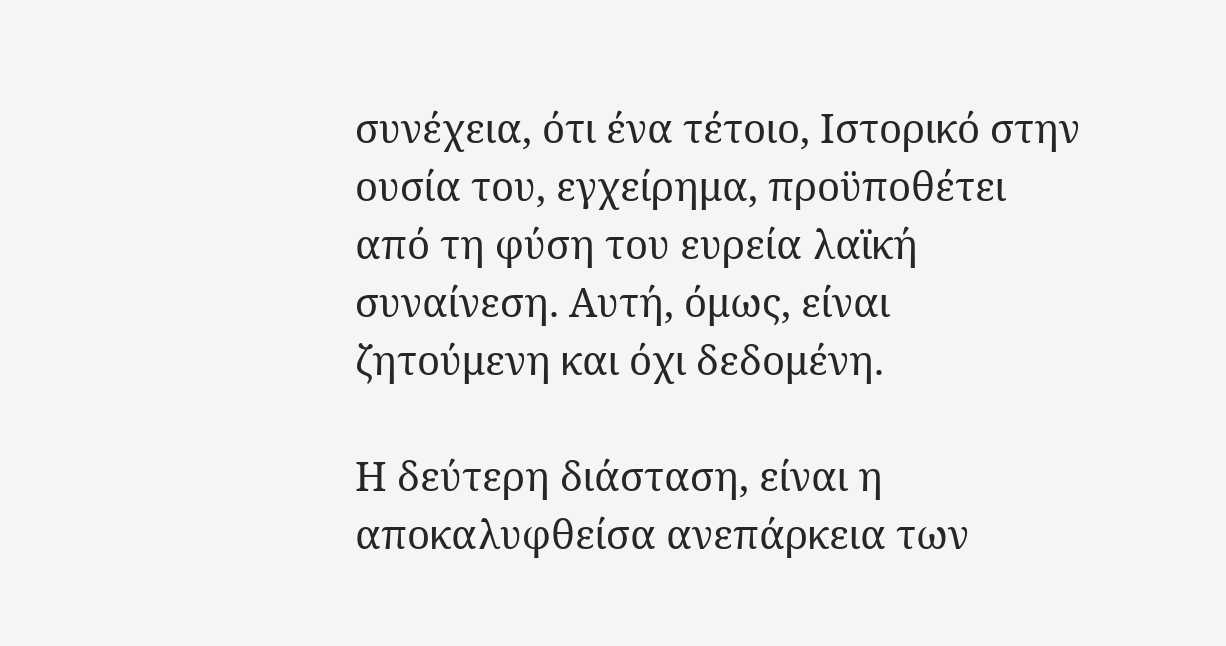συνέχεια, ότι ένα τέτοιο, Ιστορικό στην ουσία του, εγχείρημα, προϋποθέτει από τη φύση του ευρεία λαϊκή συναίνεση. Αυτή, όμως, είναι ζητούμενη και όχι δεδομένη.

Η δεύτερη διάσταση, είναι η αποκαλυφθείσα ανεπάρκεια των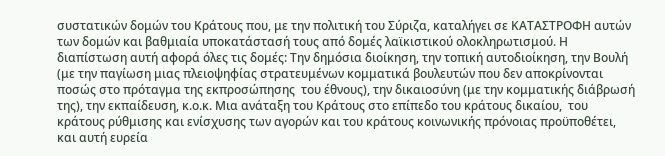συστατικών δομών του Κράτους που, με την πολιτική του Σύριζα, καταλήγει σε ΚΑΤΑΣΤΡΟΦΗ αυτών των δομών και βαθμιαία υποκατάστασή τους από δομές λαϊκιστικού ολοκληρωτισμού. Η διαπίστωση αυτή αφορά όλες τις δομές: Την δημόσια διοίκηση, την τοπική αυτοδιοίκηση, την Βουλή (με την παγίωση μιας πλειοψηφίας στρατευμένων κομματικά βουλευτών που δεν αποκρίνονται ποσώς στο πρόταγμα της εκπροσώπησης  του έθνους), την δικαιοσύνη (με την κομματικής διάβρωσή της), την εκπαίδευση, κ.ο.κ. Μια ανάταξη του Κράτους στο επίπεδο του κράτους δικαίου,  του κράτους ρύθμισης και ενίσχυσης των αγορών και του κράτους κοινωνικής πρόνοιας προϋποθέτει, και αυτή ευρεία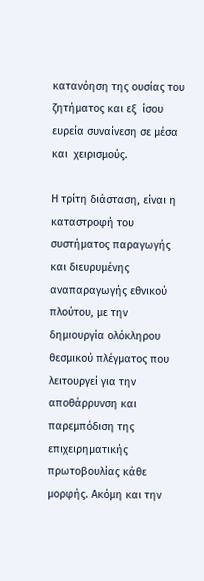κατανόηση της ουσίας του ζητήματος και εξ  ίσου ευρεία συναίνεση σε μέσα και  χειρισμούς.

Η τρίτη διάσταση, είναι η καταστροφή του συστήματος παραγωγής και διευρυμένης αναπαραγωγής εθνικού πλούτου, με την δημιουργία ολόκληρου θεσμικού πλέγματος που λειτουργεί για την αποθάρρυνση και παρεμπόδιση της επιχειρηματικής πρωτοβουλίας κάθε μορφής. Ακόμη και την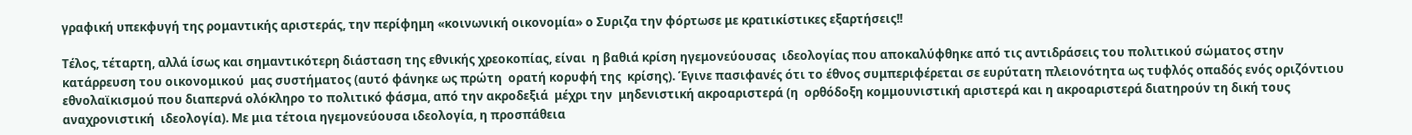γραφική υπεκφυγή της ρομαντικής αριστεράς, την περίφημη «κοινωνική οικονομία» ο Συριζα την φόρτωσε με κρατικίστικες εξαρτήσεις!!

Τέλος, τέταρτη, αλλά ίσως και σημαντικότερη διάσταση της εθνικής χρεοκοπίας, είναι  η βαθιά κρίση ηγεμονεύουσας  ιδεολογίας που αποκαλύφθηκε από τις αντιδράσεις του πολιτικού σώματος στην κατάρρευση του οικονομικού  μας συστήματος (αυτό φάνηκε ως πρώτη  ορατή κορυφή της  κρίσης). Έγινε πασιφανές ότι το έθνος συμπεριφέρεται σε ευρύτατη πλειονότητα ως τυφλός οπαδός ενός οριζόντιου εθνολαϊκισμού που διαπερνά ολόκληρο το πολιτικό φάσμα, από την ακροδεξιά  μέχρι την  μηδενιστική ακροαριστερά (η  ορθόδοξη κομμουνιστική αριστερά και η ακροαριστερά διατηρούν τη δική τους αναχρονιστική  ιδεολογία). Με μια τέτοια ηγεμονεύουσα ιδεολογία, η προσπάθεια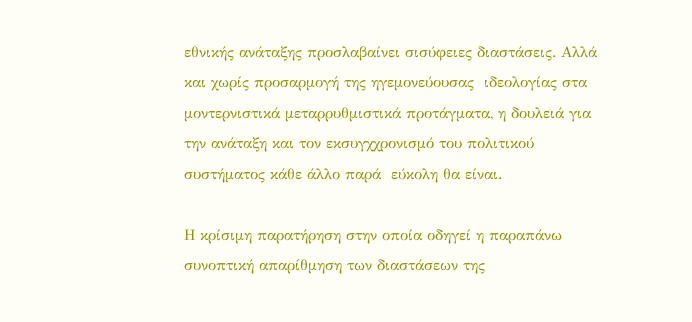εθνικής ανάταξης προσλαβαίνει σισύφειες διαστάσεις. Αλλά και χωρίς προσαρμογή της ηγεμονεύουσας  ιδεολογίας στα μοντερνιστικά μεταρρυθμιστικά προτάγματα, η δουλειά για την ανάταξη και τον εκσυγχχρονισμό του πολιτικού συστήματος κάθε άλλο παρά  εύκολη θα είναι.

Η κρίσιμη παρατήρηση στην οποία οδηγεί η παραπάνω συνοπτική απαρίθμηση των διαστάσεων της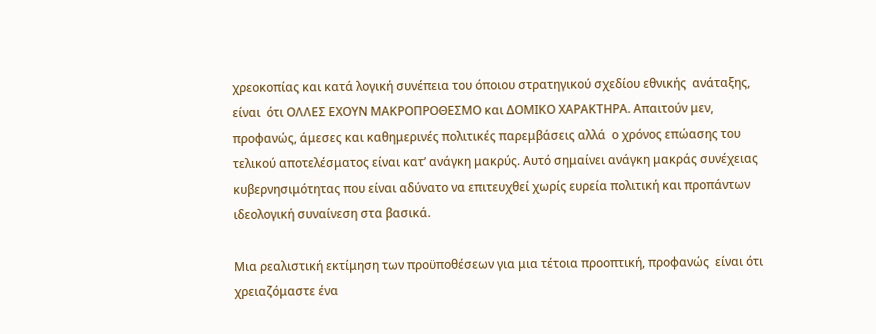χρεοκοπίας και κατά λογική συνέπεια του όποιου στρατηγικού σχεδίου εθνικής  ανάταξης, είναι  ότι ΟΛΛΕΣ ΕΧΟΥΝ ΜΑΚΡΟΠΡΟΘΕΣΜΟ και ΔΟΜΙΚΟ ΧΑΡΑΚΤΗΡΑ. Απαιτούν μεν, προφανώς, άμεσες και καθημερινές πολιτικές παρεμβάσεις αλλά  ο χρόνος επώασης του τελικού αποτελέσματος είναι κατ’ ανάγκη μακρύς. Αυτό σημαίνει ανάγκη μακράς συνέχειας κυβερνησιμότητας που είναι αδύνατο να επιτευχθεί χωρίς ευρεία πολιτική και προπάντων ιδεολογική συναίνεση στα βασικά.

Μια ρεαλιστική εκτίμηση των προϋποθέσεων για μια τέτοια προοπτική, προφανώς  είναι ότι χρειαζόμαστε ένα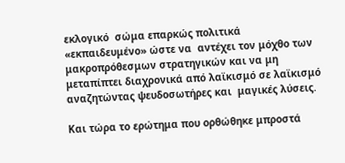εκλογικό  σώμα επαρκώς πολιτικά  «εκπαιδευμένο» ώστε να  αντέχει τον μόχθο των μακροπρόθεσμων στρατηγικών και να μη μεταπίπτει διαχρονικά από λαϊκισμό σε λαϊκισμό αναζητώντας ψευδοσωτήρες και  μαγικές λύσεις.

Και τώρα το ερώτημα που ορθώθηκε μπροστά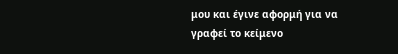μου και έγινε αφορμή για να γραφεί το κείμενο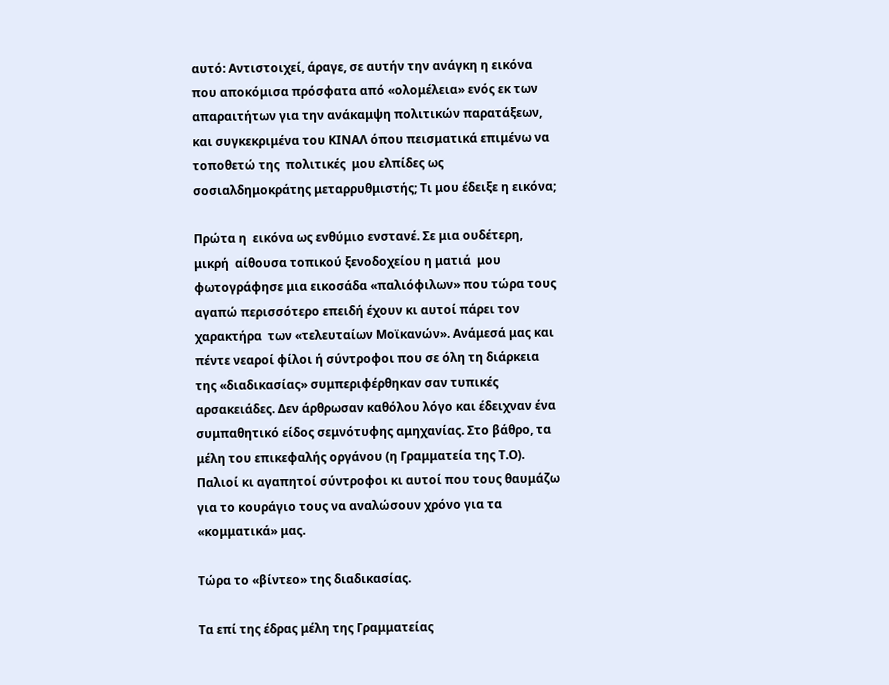αυτό: Αντιστοιχεί, άραγε, σε αυτήν την ανάγκη η εικόνα που αποκόμισα πρόσφατα από «ολομέλεια» ενός εκ των απαραιτήτων για την ανάκαμψη πολιτικών παρατάξεων, και συγκεκριμένα του ΚΙΝΑΛ όπου πεισματικά επιμένω να  τοποθετώ της  πολιτικές  μου ελπίδες ως σοσιαλδημοκράτης μεταρρυθμιστής; Τι μου έδειξε η εικόνα;

Πρώτα η  εικόνα ως ενθύμιο ενστανέ. Σε μια ουδέτερη, μικρή  αίθουσα τοπικού ξενοδοχείου η ματιά  μου  φωτογράφησε μια εικοσάδα «παλιόφιλων» που τώρα τους αγαπώ περισσότερο επειδή έχουν κι αυτοί πάρει τον χαρακτήρα  των «τελευταίων Μοϊκανών». Ανάμεσά μας και πέντε νεαροί φίλοι ή σύντροφοι που σε όλη τη διάρκεια της «διαδικασίας» συμπεριφέρθηκαν σαν τυπικές  αρσακειάδες. Δεν άρθρωσαν καθόλου λόγο και έδειχναν ένα συμπαθητικό είδος σεμνότυφης αμηχανίας. Στο βάθρο, τα μέλη του επικεφαλής οργάνου (η Γραμματεία της Τ.Ο). Παλιοί κι αγαπητοί σύντροφοι κι αυτοί που τους θαυμάζω για το κουράγιο τους να αναλώσουν χρόνο για τα «κομματικά» μας.

Τώρα το «βίντεο» της διαδικασίας.

Τα επί της έδρας μέλη της Γραμματείας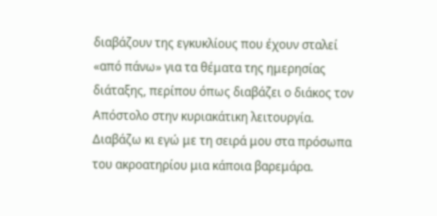διαβάζουν της εγκυκλίους που έχουν σταλεί «από πάνω» για τα θέματα της ημερησίας διάταξης, περίπου όπως διαβάζει ο διάκος τον Απόστολο στην κυριακάτικη λειτουργία. Διαβάζω κι εγώ με τη σειρά μου στα πρόσωπα του ακροατηρίου μια κάποια βαρεμάρα.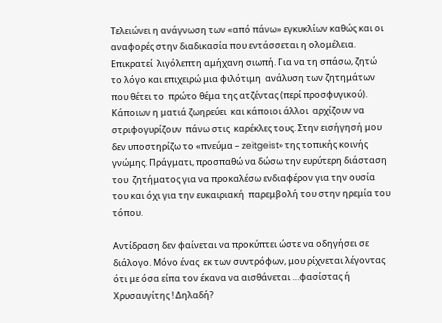Τελειώνει η ανάγνωση των «από πάνω» εγκυκλίων καθώς και οι αναφορές στην διαδικασία που εντάσσεται η ολομέλεια. Επικρατεί  λιγόλεπτη αμήχανη σιωπή. Για να τη σπάσω, ζητώ το λόγο και επιχειρώ μια φιλότιμη  ανάλυση των ζητημάτων  που θέτει το  πρώτο θέμα της ατζέντας (περί προσφυγικού). Κάποιων η ματιά ζωηρεύει  και κάποιοι άλλοι  αρχίζουν να στριφογυρίζουν  πάνω στις  καρέκλες τους. Στην εισήγησή μου δεν υποστηρίζω το «πνεύμα – zeitgeist» της τοπικής κοινής γνώμης. Πράγματι, προσπαθώ να δώσω την ευρύτερη διάσταση του  ζητήματος για να προκαλέσω ενδιαφέρον για την ουσία του και όχι για την ευκαιριακή  παρεμβολή του στην ηρεμία του  τόπου.

Αντίδραση δεν φαίνεται να προκύπτει ώστε να οδηγήσει σε διάλογο. Μόνο ένας  εκ των συντρόφων, μου ρίχνεται λέγοντας ότι με όσα είπα τον έκανα να αισθάνεται …φασίστας ή Χρυσαυγίτης ! Δηλαδή?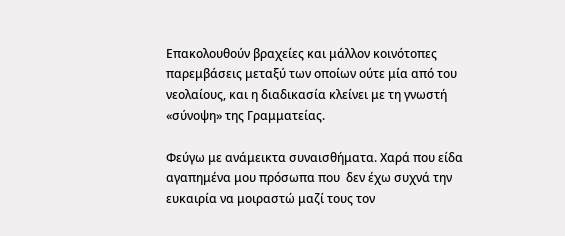Επακολουθούν βραχείες και μάλλον κοινότοπες παρεμβάσεις μεταξύ των οποίων ούτε μία από του νεολαίους, και η διαδικασία κλείνει με τη γνωστή «σύνοψη» της Γραμματείας.

Φεύγω με ανάμεικτα συναισθήματα. Χαρά που είδα αγαπημένα μου πρόσωπα που  δεν έχω συχνά την ευκαιρία να μοιραστώ μαζί τους τον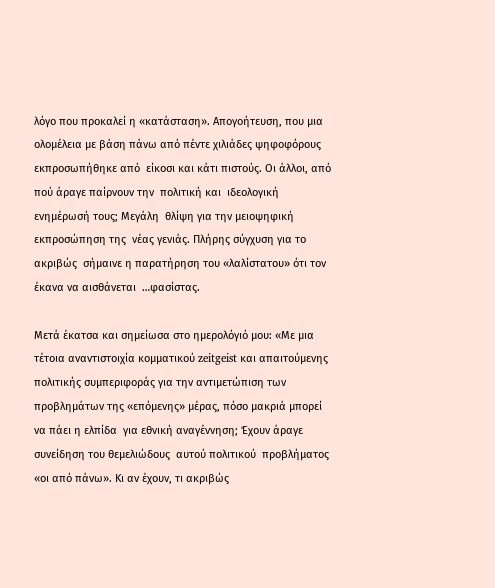λόγο που προκαλεί η «κατάσταση». Απογοήτευση, που μια ολομέλεια με βάση πάνω από πέντε χιλιάδες ψηφοφόρους εκπροσωπήθηκε από  είκοσι και κάτι πιστούς. Οι άλλοι, από πού άραγε παίρνουν την  πολιτική και  ιδεολογική  ενημέρωσή τους; Μεγάλη  θλίψη για την μειοψηφική  εκπροσώπηση της  νέας γενιάς. Πλήρης σύγχυση για το ακριβώς  σήμαινε η παρατήρηση του «λαλίστατου» ότι τον έκανα να αισθάνεται  …φασίστας.

Μετά έκατσα και σημείωσα στο ημερολόγιό μου: «Με μια τέτοια αναντιστοιχία κομματικού zeitgeist και απαιτούμενης πολιτικής συμπεριφοράς για την αντιμετώπιση των προβλημάτων της «επόμενης» μέρας, πόσο μακριά μπορεί  να πάει η ελπίδα  για εθνική αναγέννηση; Έχουν άραγε συνείδηση του θεμελιώδους  αυτού πολιτικού  προβλήματος «οι από πάνω». Κι αν έχουν, τι ακριβώς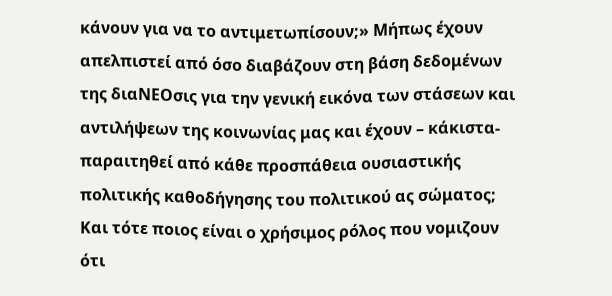κάνουν για να το αντιμετωπίσουν;» Μήπως έχουν απελπιστεί από όσο διαβάζουν στη βάση δεδομένων της διαΝΕΟσις για την γενική εικόνα των στάσεων και αντιλήψεων της κοινωνίας μας και έχουν – κάκιστα- παραιτηθεί από κάθε προσπάθεια ουσιαστικής πολιτικής καθοδήγησης του πολιτικού ας σώματος; Και τότε ποιος είναι ο χρήσιμος ρόλος που νομιζουν ότι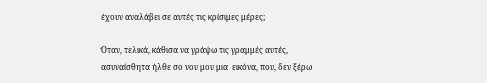έχουν αναλάβει σε αυτές τις κρίσιμες μέρες;

Όταν, τελικά, κάθισα να γράψω τις γραμμές αυτές, ασυναίσθητα ήλθε σο νου μου μια  εικόνα, που, δεν ξέρω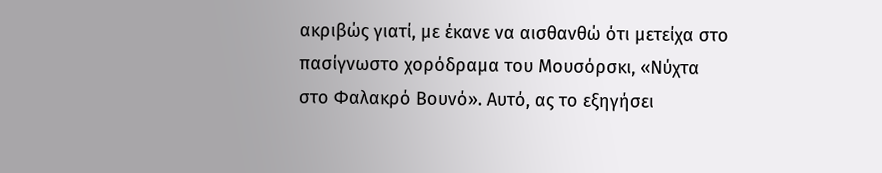ακριβώς γιατί, με έκανε να αισθανθώ ότι μετείχα στο πασίγνωστο χορόδραμα του Μουσόρσκι, «Νύχτα στο Φαλακρό Βουνό». Αυτό, ας το εξηγήσει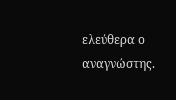ελεύθερα ο αναγνώστης.